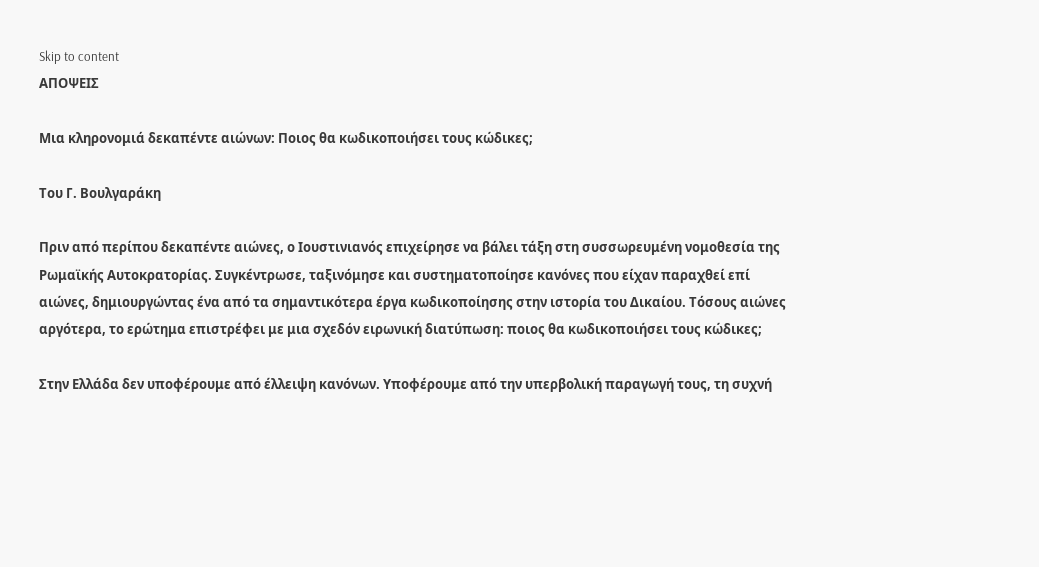Skip to content
ΑΠΟΨΕΙΣ

Μια κληρονομιά δεκαπέντε αιώνων: Ποιος θα κωδικοποιήσει τους κώδικες;

Του Γ. Βουλγαράκη

Πριν από περίπου δεκαπέντε αιώνες, ο Ιουστινιανός επιχείρησε να βάλει τάξη στη συσσωρευμένη νομοθεσία της Ρωμαϊκής Αυτοκρατορίας. Συγκέντρωσε, ταξινόμησε και συστηματοποίησε κανόνες που είχαν παραχθεί επί αιώνες, δημιουργώντας ένα από τα σημαντικότερα έργα κωδικοποίησης στην ιστορία του Δικαίου. Τόσους αιώνες αργότερα, το ερώτημα επιστρέφει με μια σχεδόν ειρωνική διατύπωση: ποιος θα κωδικοποιήσει τους κώδικες;

Στην Ελλάδα δεν υποφέρουμε από έλλειψη κανόνων. Υποφέρουμε από την υπερβολική παραγωγή τους, τη συχνή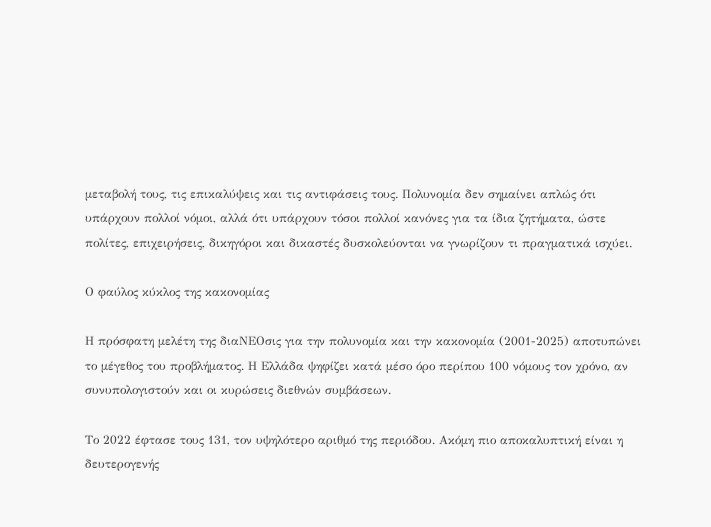μεταβολή τους, τις επικαλύψεις και τις αντιφάσεις τους. Πολυνομία δεν σημαίνει απλώς ότι υπάρχουν πολλοί νόμοι, αλλά ότι υπάρχουν τόσοι πολλοί κανόνες για τα ίδια ζητήματα, ώστε πολίτες, επιχειρήσεις, δικηγόροι και δικαστές δυσκολεύονται να γνωρίζουν τι πραγματικά ισχύει.

Ο φαύλος κύκλος της κακονομίας

Η πρόσφατη μελέτη της διαΝΕΟσις για την πολυνομία και την κακονομία (2001-2025) αποτυπώνει το μέγεθος του προβλήματος. Η Ελλάδα ψηφίζει κατά μέσο όρο περίπου 100 νόμους τον χρόνο, αν συνυπολογιστούν και οι κυρώσεις διεθνών συμβάσεων.

Το 2022 έφτασε τους 131, τον υψηλότερο αριθμό της περιόδου. Ακόμη πιο αποκαλυπτική είναι η δευτερογενής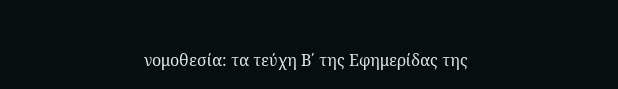νομοθεσία: τα τεύχη Β΄ της Εφημερίδας της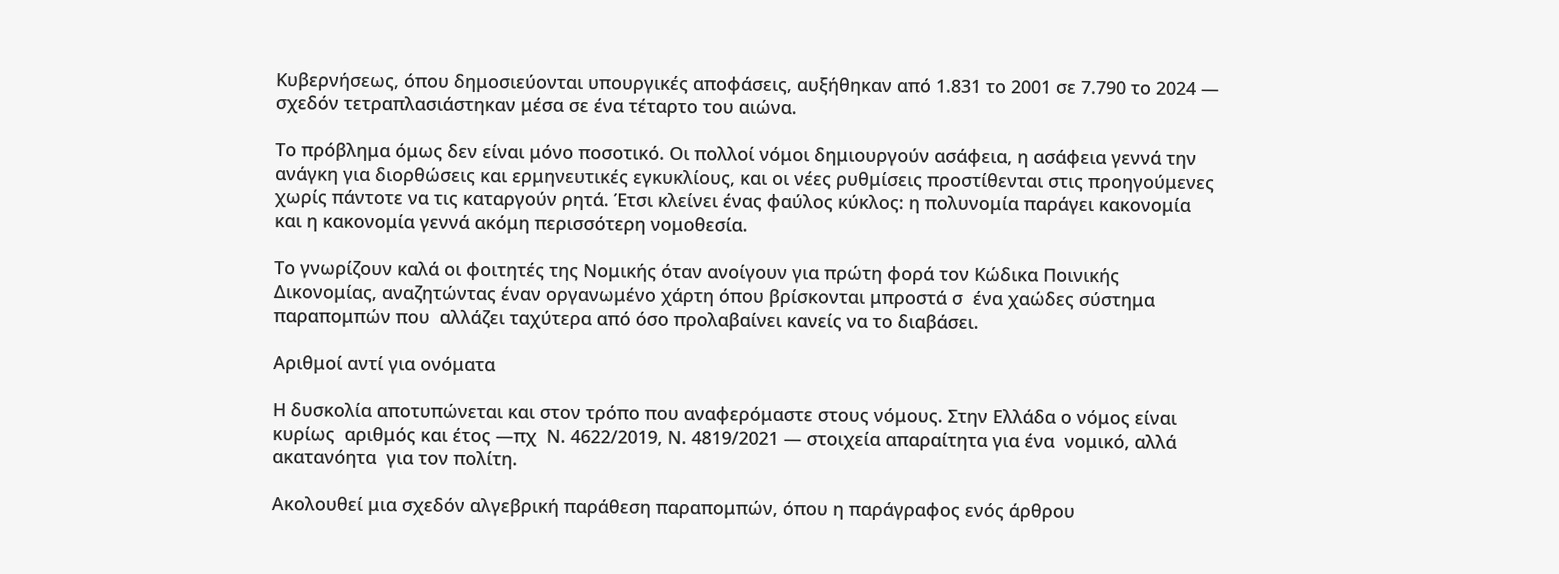Κυβερνήσεως, όπου δημοσιεύονται υπουργικές αποφάσεις, αυξήθηκαν από 1.831 το 2001 σε 7.790 το 2024 — σχεδόν τετραπλασιάστηκαν μέσα σε ένα τέταρτο του αιώνα.

Το πρόβλημα όμως δεν είναι μόνο ποσοτικό. Οι πολλοί νόμοι δημιουργούν ασάφεια, η ασάφεια γεννά την ανάγκη για διορθώσεις και ερμηνευτικές εγκυκλίους, και οι νέες ρυθμίσεις προστίθενται στις προηγούμενες χωρίς πάντοτε να τις καταργούν ρητά. Έτσι κλείνει ένας φαύλος κύκλος: η πολυνομία παράγει κακονομία και η κακονομία γεννά ακόμη περισσότερη νομοθεσία.

Το γνωρίζουν καλά οι φοιτητές της Νομικής όταν ανοίγουν για πρώτη φορά τον Κώδικα Ποινικής Δικονομίας, αναζητώντας έναν οργανωμένο χάρτη όπου βρίσκονται μπροστά σ  ένα χαώδες σύστημα παραπομπών που  αλλάζει ταχύτερα από όσο προλαβαίνει κανείς να το διαβάσει.

Αριθμοί αντί για ονόματα

Η δυσκολία αποτυπώνεται και στον τρόπο που αναφερόμαστε στους νόμους. Στην Ελλάδα ο νόμος είναι κυρίως  αριθμός και έτος —πχ  Ν. 4622/2019, Ν. 4819/2021 — στοιχεία απαραίτητα για ένα  νομικό, αλλά ακατανόητα  για τον πολίτη.

Ακολουθεί μια σχεδόν αλγεβρική παράθεση παραπομπών, όπου η παράγραφος ενός άρθρου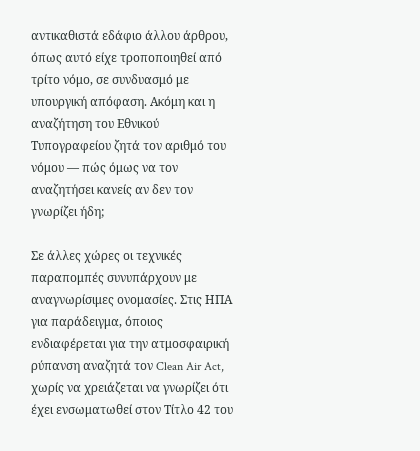αντικαθιστά εδάφιο άλλου άρθρου, όπως αυτό είχε τροποποιηθεί από τρίτο νόμο, σε συνδυασμό με υπουργική απόφαση. Ακόμη και η αναζήτηση του Εθνικού Τυπογραφείου ζητά τον αριθμό του νόμου — πώς όμως να τον αναζητήσει κανείς αν δεν τον γνωρίζει ήδη;

Σε άλλες χώρες οι τεχνικές παραπομπές συνυπάρχουν με αναγνωρίσιμες ονομασίες. Στις ΗΠΑ για παράδειγμα, όποιος ενδιαφέρεται για την ατμοσφαιρική ρύπανση αναζητά τον Clean Air Act, χωρίς να χρειάζεται να γνωρίζει ότι έχει ενσωματωθεί στον Τίτλο 42 του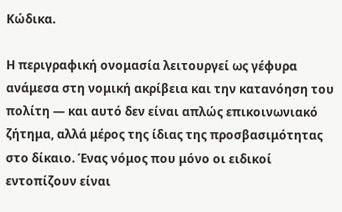Κώδικα.

Η περιγραφική ονομασία λειτουργεί ως γέφυρα ανάμεσα στη νομική ακρίβεια και την κατανόηση του πολίτη — και αυτό δεν είναι απλώς επικοινωνιακό ζήτημα, αλλά μέρος της ίδιας της προσβασιμότητας στο δίκαιο. Ένας νόμος που μόνο οι ειδικοί εντοπίζουν είναι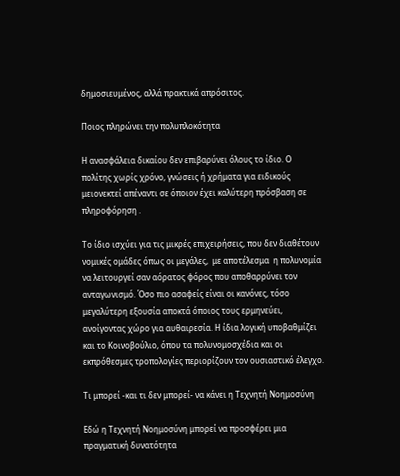δημοσιευμένος, αλλά πρακτικά απρόσιτος.

Ποιος πληρώνει την πολυπλοκότητα

Η ανασφάλεια δικαίου δεν επιβαρύνει όλους το ίδιο. Ο πολίτης χωρίς χρόνο, γνώσεις ή χρήματα για ειδικούς μειονεκτεί απέναντι σε όποιον έχει καλύτερη πρόσβαση σε πληροφόρηση .

Το ίδιο ισχύει για τις μικρές επιχειρήσεις, που δεν διαθέτουν νομικές ομάδες όπως οι μεγάλες,  με αποτέλεσμα  η πολυνομία να λειτουργεί σαν αόρατος φόρος που αποθαρρύνει τον ανταγωνισμό. Όσο πιο ασαφείς είναι οι κανόνες, τόσο μεγαλύτερη εξουσία αποκτά όποιος τους ερμηνεύει, ανοίγοντας χώρο για αυθαιρεσία. Η ίδια λογική υποβαθμίζει και το Κοινοβούλιο, όπου τα πολυνομοσχέδια και οι εκπρόθεσμες τροπολογίες περιορίζουν τον ουσιαστικό έλεγχο.

Τι μπορεί -και τι δεν μπορεί- να κάνει η Τεχνητή Νοημοσύνη

Εδώ η Τεχνητή Νοημοσύνη μπορεί να προσφέρει μια πραγματική δυνατότητα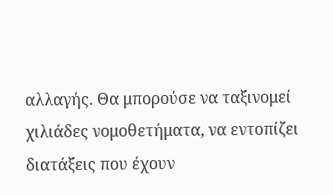αλλαγής. Θα μπορούσε να ταξινομεί χιλιάδες νομοθετήματα, να εντοπίζει διατάξεις που έχουν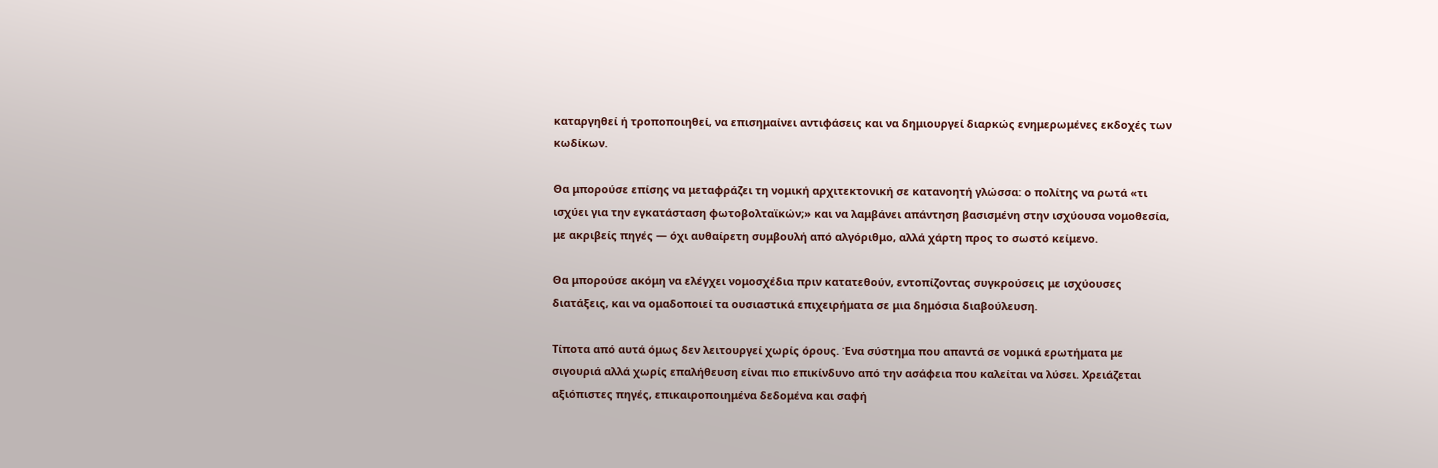καταργηθεί ή τροποποιηθεί, να επισημαίνει αντιφάσεις και να δημιουργεί διαρκώς ενημερωμένες εκδοχές των κωδίκων.

Θα μπορούσε επίσης να μεταφράζει τη νομική αρχιτεκτονική σε κατανοητή γλώσσα: ο πολίτης να ρωτά «τι ισχύει για την εγκατάσταση φωτοβολταϊκών;» και να λαμβάνει απάντηση βασισμένη στην ισχύουσα νομοθεσία, με ακριβείς πηγές — όχι αυθαίρετη συμβουλή από αλγόριθμο, αλλά χάρτη προς το σωστό κείμενο.

Θα μπορούσε ακόμη να ελέγχει νομοσχέδια πριν κατατεθούν, εντοπίζοντας συγκρούσεις με ισχύουσες διατάξεις, και να ομαδοποιεί τα ουσιαστικά επιχειρήματα σε μια δημόσια διαβούλευση.

Τίποτα από αυτά όμως δεν λειτουργεί χωρίς όρους. Ένα σύστημα που απαντά σε νομικά ερωτήματα με σιγουριά αλλά χωρίς επαλήθευση είναι πιο επικίνδυνο από την ασάφεια που καλείται να λύσει. Χρειάζεται αξιόπιστες πηγές, επικαιροποιημένα δεδομένα και σαφή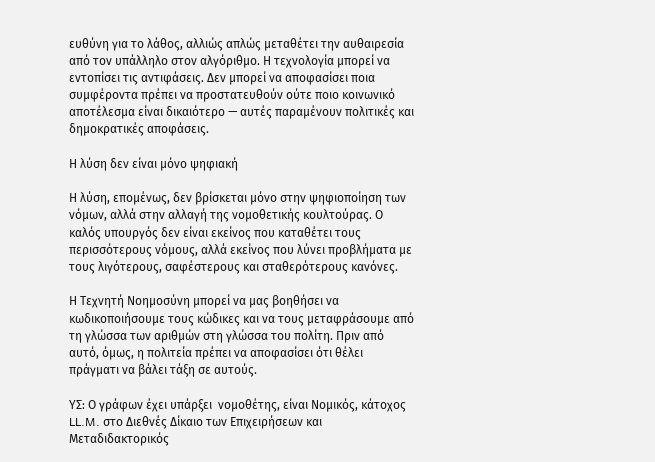ευθύνη για το λάθος, αλλιώς απλώς μεταθέτει την αυθαιρεσία από τον υπάλληλο στον αλγόριθμο. Η τεχνολογία μπορεί να εντοπίσει τις αντιφάσεις. Δεν μπορεί να αποφασίσει ποια συμφέροντα πρέπει να προστατευθούν ούτε ποιο κοινωνικό αποτέλεσμα είναι δικαιότερο — αυτές παραμένουν πολιτικές και δημοκρατικές αποφάσεις.

Η λύση δεν είναι μόνο ψηφιακή

Η λύση, επομένως, δεν βρίσκεται μόνο στην ψηφιοποίηση των νόμων, αλλά στην αλλαγή της νομοθετικής κουλτούρας. Ο καλός υπουργός δεν είναι εκείνος που καταθέτει τους περισσότερους νόμους, αλλά εκείνος που λύνει προβλήματα με τους λιγότερους, σαφέστερους και σταθερότερους κανόνες.

Η Τεχνητή Νοημοσύνη μπορεί να μας βοηθήσει να κωδικοποιήσουμε τους κώδικες και να τους μεταφράσουμε από τη γλώσσα των αριθμών στη γλώσσα του πολίτη. Πριν από αυτό, όμως, η πολιτεία πρέπει να αποφασίσει ότι θέλει πράγματι να βάλει τάξη σε αυτούς.

ΥΣ: Ο γράφων έχει υπάρξει  νομοθέτης, είναι Νομικός, κάτοχος LL.M. στο Διεθνές Δίκαιο των Επιχειρήσεων και Μεταδιδακτορικός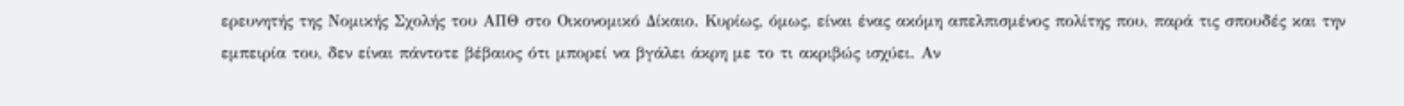ερευνητής της Νομικής Σχολής του ΑΠΘ στο Οικονομικό Δίκαιο. Κυρίως, όμως, είναι ένας ακόμη απελπισμένος πολίτης που, παρά τις σπουδές και την εμπειρία του, δεν είναι πάντοτε βέβαιος ότι μπορεί να βγάλει άκρη με το τι ακριβώς ισχύει. Αν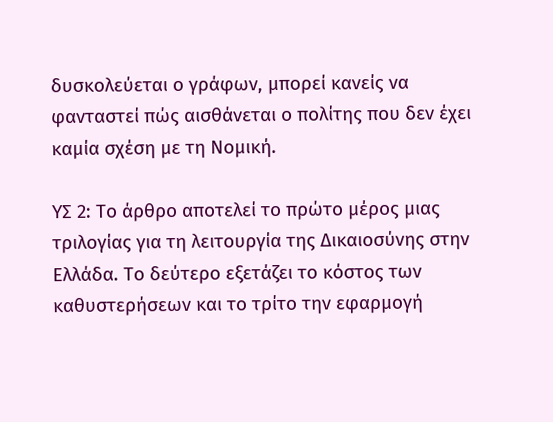δυσκολεύεται ο γράφων, μπορεί κανείς να φανταστεί πώς αισθάνεται ο πολίτης που δεν έχει καμία σχέση με τη Νομική.

ΥΣ 2: Το άρθρο αποτελεί το πρώτο μέρος μιας τριλογίας για τη λειτουργία της Δικαιοσύνης στην Ελλάδα. Το δεύτερο εξετάζει το κόστος των καθυστερήσεων και το τρίτο την εφαρμογή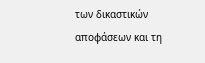των δικαστικών αποφάσεων και τη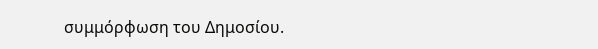συμμόρφωση του Δημοσίου.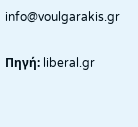info@voulgarakis.gr

Πηγή: liberal.gr